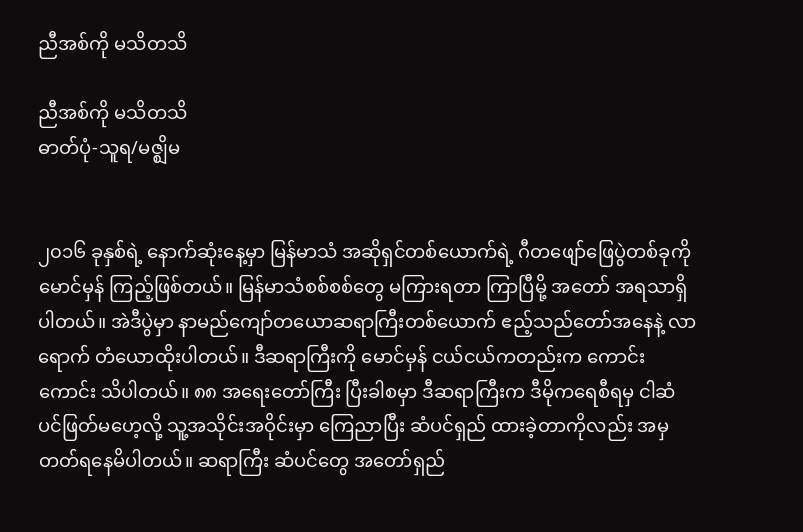ညီအစ်ကို မသိတသိ

ညီအစ်ကို မသိတသိ
ဓာတ်ပုံ-သူရ/မဇ္ဈိမ


၂၀၁၆ ခုနှစ်ရဲ့ နောက်ဆုံးနေ့မှာ မြန်မာသံ အဆိုရှင်တစ်ယောက်ရဲ့ ဂီတဖျော်ဖြေပွဲတစ်ခုကို မောင်မှန် ကြည့်ဖြစ်တယ်။ မြန်မာသံစစ်စစ်တွေ မကြားရတာ ကြာပြီမို့ အတော် အရသာရှိပါတယ်။ အဲဒီပွဲမှာ နာမည်ကျော်တယောဆရာကြီးတစ်ယောက် ဧည့်သည်တော်အနေနဲ့ လာရောက် တံယောထိုးပါတယ်။ ဒီဆရာကြီးကို မောင်မှန် ငယ်ငယ်ကတည်းက ကောင်းကောင်း သိပါတယ်။ ၈၈ အရေးတော်ကြီး ပြီးခါစမှာ ဒီဆရာကြီးက ဒီမိုကရေစီရမှ ငါဆံပင်ဖြတ်မဟေ့လို့ သူ့အသိုင်းအဝိုင်းမှာ ကြေညာပြီး ဆံပင်ရှည် ထားခဲ့တာကိုလည်း အမှတတ်ရနေမိပါတယ်။ ဆရာကြီး ဆံပင်တွေ အတော်ရှည်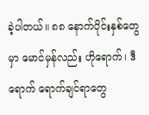ခဲ့ပါတယ်။ ၈၈ နောက်ပိုင်းနှစ်တွေမှာ မောင်မှန်လည်း ဟိုရောက်၊ ဒီရောက် ရောက်ချင်ရာတွေ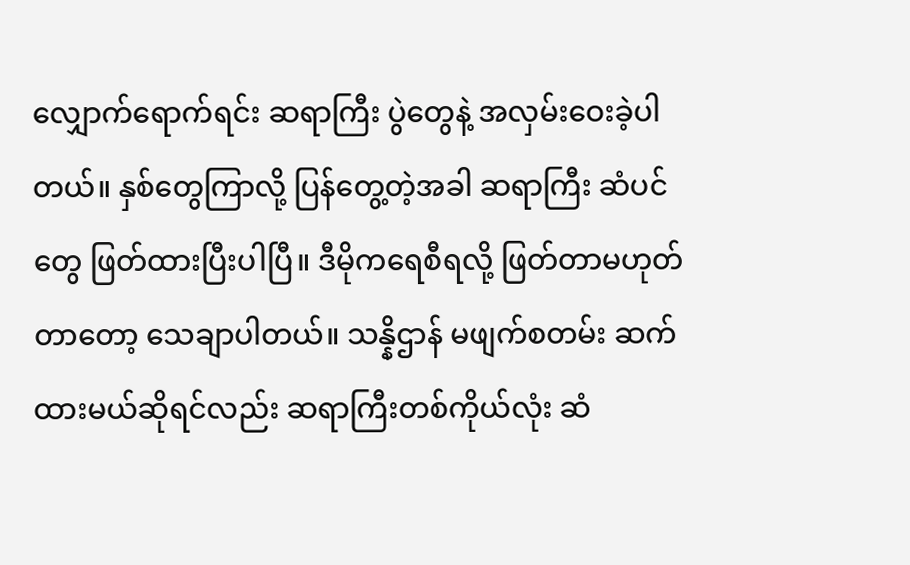လျှောက်ရောက်ရင်း ဆရာကြီး ပွဲတွေနဲ့ အလှမ်းဝေးခဲ့ပါတယ်။ နှစ်တွေကြာလို့ ပြန်တွေ့တဲ့အခါ ဆရာကြီး ဆံပင်တွေ ဖြတ်ထားပြီးပါပြီ။ ဒီမိုကရေစီရလို့ ဖြတ်တာမဟုတ်တာတော့ သေချာပါတယ်။ သန္နိဌာန် မဖျက်စတမ်း ဆက်ထားမယ်ဆိုရင်လည်း ဆရာကြီးတစ်ကိုယ်လုံး ဆံ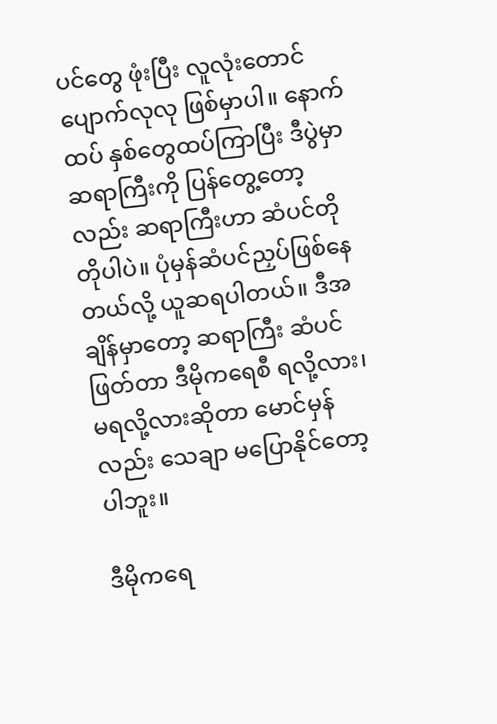ပင်တွေ ဖုံးပြီး လူလုံးတောင် ပျောက်လုလု ဖြစ်မှာပါ။ နောက်ထပ် နှစ်တွေထပ်ကြာပြီး ဒီပွဲမှာ ဆရာကြီးကို ပြန်တွေ့တော့လည်း ဆရာကြီးဟာ ဆံပင်တိုတိုပါပဲ။ ပုံမှန်ဆံပင်ညှပ်ဖြစ်နေတယ်လို့ ယူဆရပါတယ်။ ဒီအချိန်မှာတော့ ဆရာကြီး ဆံပင်ဖြတ်တာ ဒီမိုကရေစီ ရလို့လား၊ မရလို့လားဆိုတာ မောင်မှန်လည်း သေချာ မပြောနိုင်တော့ပါဘူး။

ဒီမိုကရေ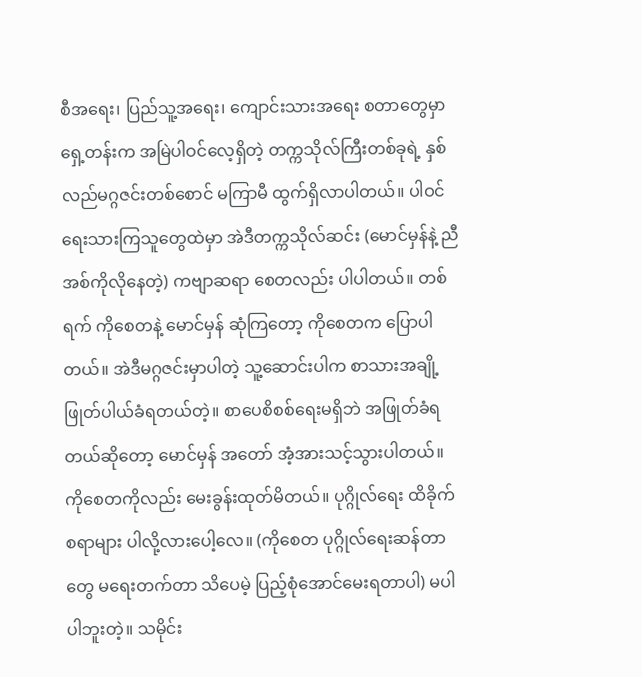စီအရေး၊ ပြည်သူ့အရေး၊ ကျောင်းသားအရေး စတာတွေမှာ ရှေ့တန်းက အမြဲပါဝင်လေ့ရှိတဲ့ တက္ကသိုလ်ကြီးတစ်ခုရဲ့ နှစ်လည်မဂ္ဂဇင်းတစ်စောင် မကြာမီ ထွက်ရှိလာပါတယ်။ ပါဝင်ရေးသားကြသူတွေထဲမှာ အဲဒီတက္ကသိုလ်ဆင်း (မောင်မှန်နဲ့ ညီအစ်ကိုလိုနေတဲ့) ကဗျာဆရာ စေတလည်း ပါပါတယ်။ တစ်ရက် ကိုစေတနဲ့ မောင်မှန် ဆုံကြတော့ ကိုစေတက ပြောပါတယ်။ အဲဒီမဂ္ဂဇင်းမှာပါတဲ့ သူ့ဆောင်းပါက စာသားအချို့ ဖြုတ်ပါယ်ခံရတယ်တဲ့။ စာပေစိစစ်ရေးမရှိဘဲ အဖြုတ်ခံရတယ်ဆိုတော့ မောင်မှန် အတော် အံ့အားသင့်သွားပါတယ်။ ကိုစေတကိုလည်း မေးခွန်းထုတ်မိတယ်။ ပုဂ္ဂိုလ်ရေး ထိခိုက်စရာများ ပါလို့လားပေါ့လေ။ (ကိုစေတ ပုဂ္ဂိုလ်ရေးဆန်တာတွေ မရေးတက်တာ သိပေမဲ့ ပြည့်စုံအောင်မေးရတာပါ) မပါပါဘူးတဲ့။ သမိုင်း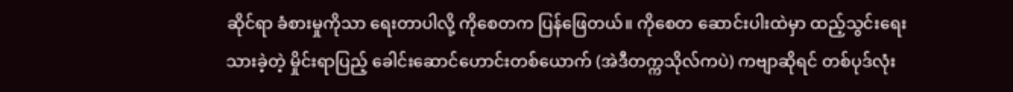ဆိုင်ရာ ခံစားမှုကိုသာ ရေးတာပါလို့ ကိုစေတက ပြန်ဖြေတယ်။ ကိုစေတ ဆောင်းပါးထဲမှာ ထည့်သွင်းရေးသားခဲ့တဲ့ မှိုင်းရာပြည့် ခေါင်းဆောင်ဟောင်းတစ်ယောက် (အဲဒီတက္ကသိုလ်ကပဲ) ကဗျာဆိုရင် တစ်ပုဒ်လုံး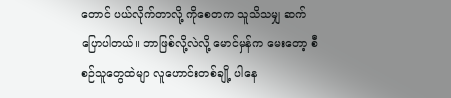တောင် ပယ်လိုက်တာလို့ ကိုစေတက သူသိသမျှ ဆက်ပြောပါတယ်။ ဘာဖြစ်လို့လဲလို့ မောင်မှန်က မေးတော့ စီစဉ်သူတွေထဲမျာ လူဟောင်းတစ်ချို့ ပါနေ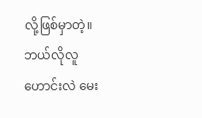လို့ဖြစ်မှာတဲ့။ ဘယ်လိုလူဟောင်းလဲ မေး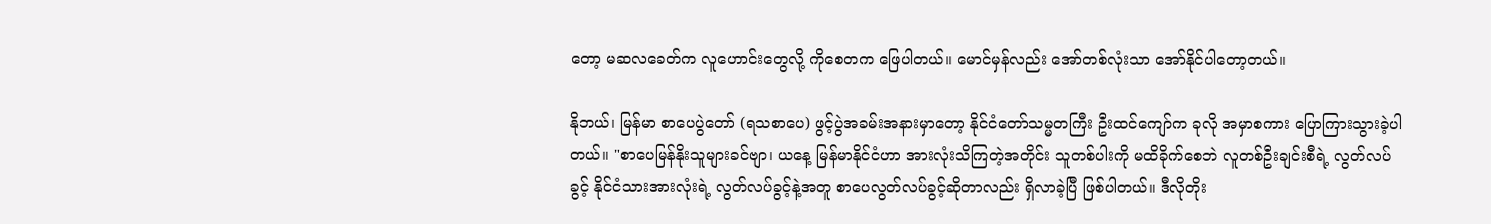တော့ မဆလခေတ်က လူဟောင်းတွေလို့ ကိုစေတက ဖြေပါတယ်။ မောင်မှန်လည်း အော်တစ်လုံးသာ အော်နိုင်ပါတော့တယ်။

နိုဘယ်၊ မြန်မာ စာပေပွဲတော် (ရသစာပေ) ဖွင့်ပွဲအခမ်းအနားမှာတော့ နိုင်ငံတော်သမ္မတကြီး ဦးထင်ကျော်က ခုလို အမှာစကား ပြောကြားသွားခဲ့ပါတယ်။ "စာပေမြန်နိုးသူများခင်ဗျာ၊ ယနေ့ မြန်မာနိုင်ငံဟာ အားလုံးသိကြတဲ့အတိုင်း သူတစ်ပါးကို မထိခိုက်စေဘဲ လူတစ်ဦးချင်းစီရဲ့ လွတ်လပ်ခွင့် နိုင်ငံသားအားလုံးရဲ့ လွတ်လပ်ခွင့်နဲ့အတူ စာပေလွတ်လပ်ခွင့်ဆိုတာလည်း ရှိလာခဲ့ပြီ ဖြစ်ပါတယ်။ ဒီလိုတိုး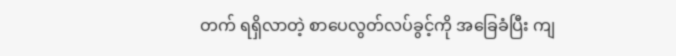တက် ရရှိလာတဲ့ စာပေလွတ်လပ်ခွင့်ကို အခြေခံပြီး ကျ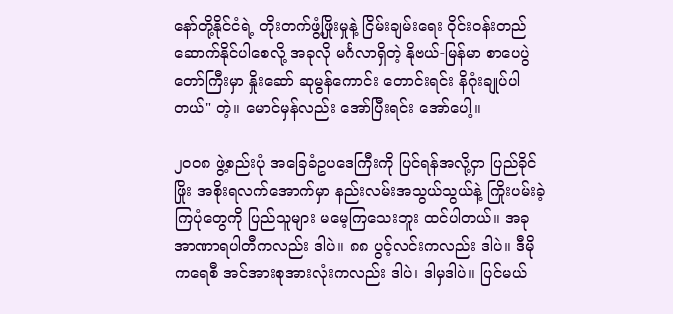နော်တို့နိုင်ငံရဲ့ တိုးတက်ဖွံ့ဖြိုးမှုနဲ့ ငြိမ်းချမ်းရေး ဝိုင်းဝန်းတည်ဆောက်နိုင်ပါစေလို့ အခုလို မင်္ဂလာရှိတဲ့ နိုဗယ်-မြန်မာ စာပေပွဲတော်ကြီးမှာ နှိုးဆော် ဆုမွန်ကောင်း တောင်းရင်း နိဂုံးချုပ်ပါတယ်" တဲ့။ မောင်မှန်လည်း အော်ပြီးရင်း အော်ပေါ့။

၂၀၀၈ ဖွဲ့စည်းပုံ အခြေခံဥပဒေကြီးကို ပြင်ရန်အလို့ငှာ ပြည်ခိုင်ဖြိုး အစိုးရလက်အောက်မှာ နည်းလမ်းအသွယ်သွယ်နဲ့ ကြိုးပမ်းခဲ့ကြပုံတွေကို ပြည်သူများ မမေ့ကြသေးဘူး ထင်ပါတယ်။ အခု အာဏာရပါတီကလည်း ဒါပဲ။ ၈၈ ပွင့်လင်းကလည်း ဒါပဲ။ ဒီမိုကရေစီ အင်အားစုအားလုံးကလည်း ဒါပဲ၊ ဒါမှဒါပဲ။ ပြင်မယ်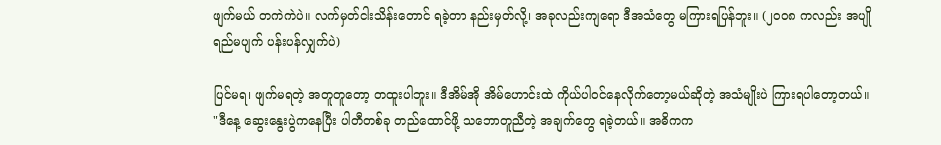ဖျက်မယ် တကဲကဲပဲ။ လက်မှတ်ငါးသိန်းတောင် ရခဲ့တာ နည်းမှတ်လို့၊ အခုလည်းကျရော ဒီအသံတွေ မကြားရပြန်ဘူး။ (၂၀၀၈ ကလည်း အပျိုရည်မပျက် ပန်းပန်လျှက်ပဲ)

ပြင်မရ၊ ဖျက်မရတဲ့ အတူတူတော့ တထူးပါဘူး။ ဒီအိမ်အို အိမ်ဟောင်းထဲ ကိုယ်ပါဝင်နေလိုက်တော့မယ်ဆိုတဲ့ အသံမျိုးပဲ ကြားရပါတော့တယ်။ "ဒီနေ့ ဆွေးနွေးပွဲကနေပြီး ပါတီတစ်ခု တည်ထောင်ဖို့ သဘောတူညီတဲ့ အချက်တွေ ရခဲ့တယ်။ အဓိကက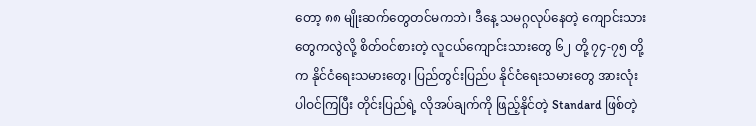တော့ ၈၈ မျိုးဆက်တွေတင်မကဘဲ၊ ဒီနေ့ သမဂ္ဂလုပ်နေတဲ့ ကျောင်းသားတွေကလွဲလို့ စိတ်ဝင်စားတဲ့ လူငယ်ကျောင်းသားတွေ ၆၂ တို့ ၇၄-၇၅ တို့က နိုင်ငံရေးသမားတွေ၊ ပြည်တွင်းပြည်ပ နိုင်ငံရေးသမားတွေ အားလုံး ပါဝင်ကြပြီး တိုင်းပြည်ရဲ့ လိုအပ်ချက်ကို ဖြည့်နိုင်တဲ့ Standard ဖြစ်တဲ့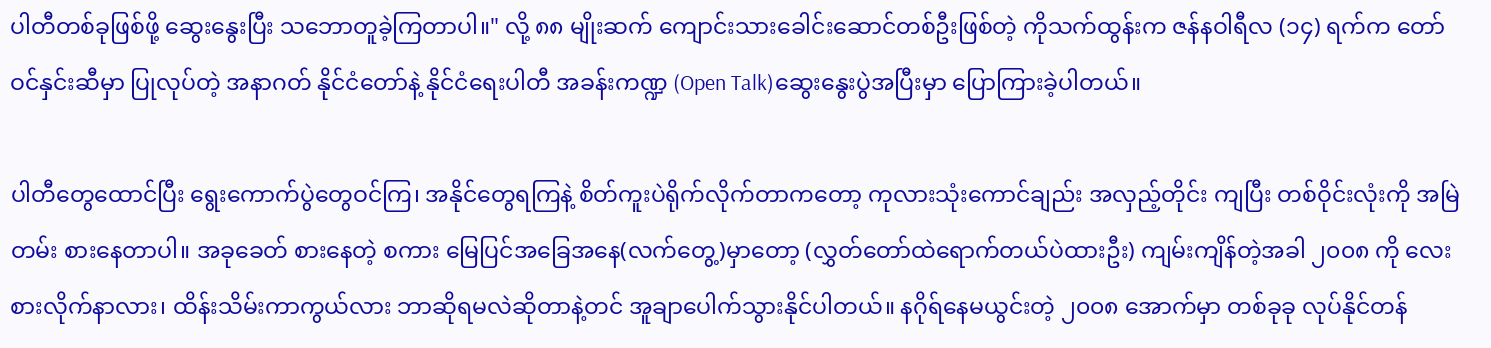ပါတီတစ်ခုဖြစ်ဖို့ ဆွေးနွေးပြီး သဘောတူခဲ့ကြတာပါ။" လို့ ၈၈ မျိုးဆက် ကျောင်းသားခေါင်းဆောင်တစ်ဦးဖြစ်တဲ့ ကိုသက်ထွန်းက ဇန်နဝါရီလ (၁၄) ရက်က တော်ဝင်နှင်းဆီမှာ ပြုလုပ်တဲ့ အနာဂတ် နိုင်ငံတော်နဲ့ နိုင်ငံရေးပါတီ အခန်းကဏ္ဍ (Open Talk)ဆွေးနွေးပွဲအပြီးမှာ ပြောကြားခဲ့ပါတယ်။

ပါတီတွေထောင်ပြီး ရွေးကောက်ပွဲတွေဝင်ကြ၊ အနိုင်တွေရကြနဲ့ စိတ်ကူးပဲရိုက်လိုက်တာကတော့ ကုလားသုံးကောင်ချည်း အလှည့်တိုင်း ကျပြီး တစ်ဝိုင်းလုံးကို အမြဲတမ်း စားနေတာပါ။ အခုခေတ် စားနေတဲ့ စကား မြေပြင်အခြေအနေ(လက်တွေ့)မှာတော့ (လွှတ်တော်ထဲရောက်တယ်ပဲထားဦး) ကျမ်းကျိန်တဲ့အခါ ၂၀၀၈ ကို လေးစားလိုက်နာလား၊ ထိန်းသိမ်းကာကွယ်လား ဘာဆိုရမလဲဆိုတာနဲ့တင် အူချာပေါက်သွားနိုင်ပါတယ်။ နဂိုရ်နေမယွင်းတဲ့ ၂၀၀၈ အောက်မှာ တစ်ခုခု လုပ်နိုင်တန်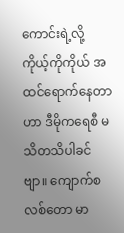ကောင်းရဲ့လို့ ကိုယ့်ကိုကိုယ် အထင်ရောက်နေတာဟာ ဒီမိုကရေစီ မသိတသိပါခင်ဗျာ။ ကျောက်စလစ်တော မာ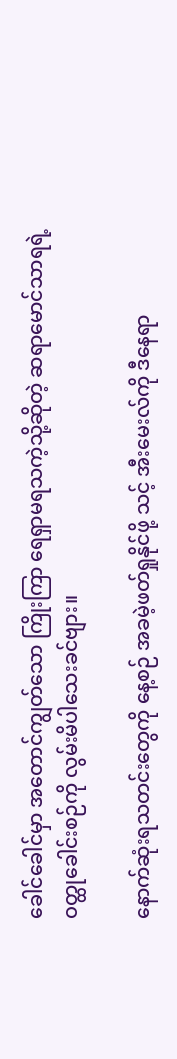ခေါင်ခေါင်မှာ အတောင်ကျွတ်သော ကြိုးကြာ ရေရှာမရသကဲ့သို့ဆိုတဲ့ ဆရာမောင်သာရရဲ့ ဝတ္ထုခေါင်းစဉ်ကို လွမ်းမိပါသေးခင်ဗျား။

နောက်ဆုံးရသတင်းတွေကို နေ့စဉ် အခမဲ့ဖတ်ရှုနိုင်ဖို့ သင့် အီးမေးလ်ကို ဒီနေရာ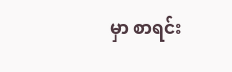မှာ စာရင်း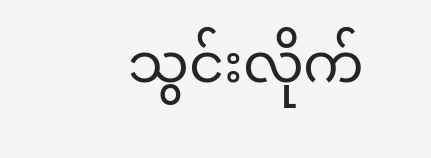သွင်းလိုက်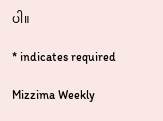ပါ။

* indicates required

Mizzima Weekly